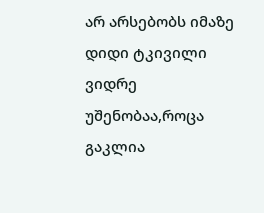არ არსებობს იმაზე დიდი ტკივილი ვიდრე უშენობაა,როცა გაკლია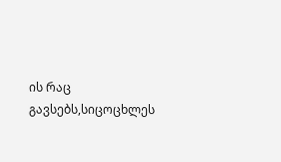ის რაც გავსებს,სიცოცხლეს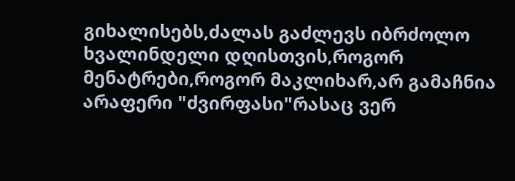გიხალისებს,ძალას გაძლევს იბრძოლო ხვალინდელი დღისთვის,როგორ მენატრები,როგორ მაკლიხარ,არ გამაჩნია არაფერი "ძვირფასი"რასაც ვერ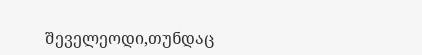შეველეოდი,თუნდაც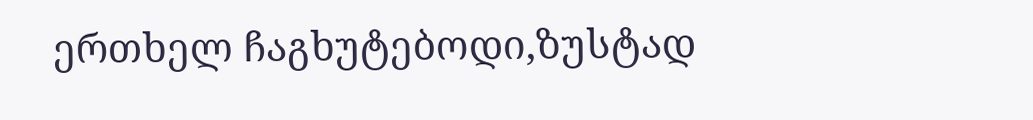ერთხელ ჩაგხუტებოდი,ზუსტად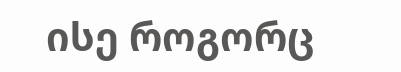ისე როგორც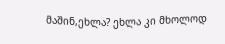მაშინ,ეხლა? ეხლა კი მხოლოდ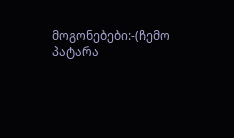მოგონებები:-(ჩემო პატარა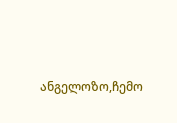ანგელოზო,ჩემო